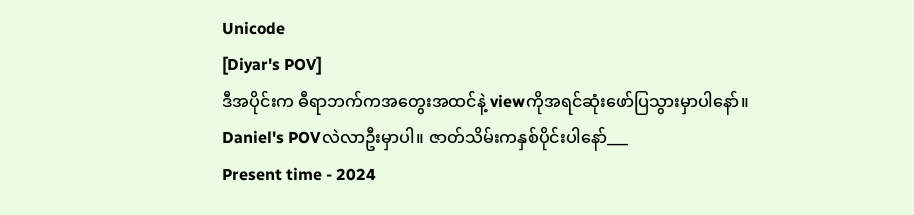Unicode
[Diyar's POV]
ဒီအပိုင်းက ဓီရာဘက်ကအတွေးအထင်နဲ့ viewကိုအရင်ဆုံးဖော်ပြသွားမှာပါနော်။ Daniel's POVလဲလာဦးမှာပါ။ ဇာတ်သိမ်းကနှစ်ပိုင်းပါနော်___
Present time - 2024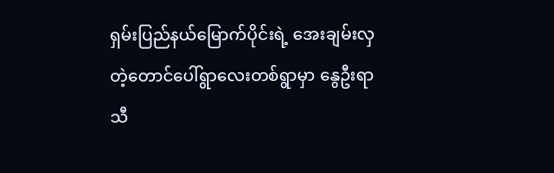ရှမ်းပြည်နယ်မြောက်ပိုင်းရဲ့ အေးချမ်းလှတဲ့တောင်ပေါ်ရွာလေးတစ်ရွာမှာ နွေဦးရာသီ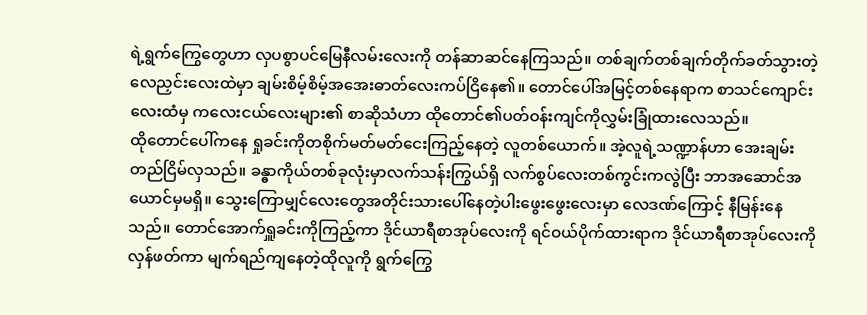ရဲ့ရွက်ကြွေတွေဟာ လှပစွာပင်မြေနီလမ်းလေးကို တန်ဆာဆင်နေကြသည်။ တစ်ချက်တစ်ချက်တိုက်ခတ်သွားတဲ့ လေညှင်းလေးထဲမှာ ချမ်းစိမ့်စိမ့်အအေးဓာတ်လေးကပ်ငြိနေ၏။ တောင်ပေါ်အမြင့်တစ်နေရာက စာသင်ကျောင်းလေးထံမှ ကလေးငယ်လေးများ၏ စာဆိုသံဟာ ထိုတောင်၏ပတ်ဝန်းကျင်ကိုလွှမ်းခြုံထားလေသည်။
ထိုတောင်ပေါ်ကနေ ရှုခင်းကိုတစိုက်မတ်မတ်ငေးကြည့်နေတဲ့ လူတစ်ယောက်။ အဲ့လူရဲ့သဏ္ဍာန်ဟာ အေးချမ်းတည်ငြိမ်လှသည်။ ခန္ဓာကိုယ်တစ်ခုလုံးမှာလက်သန်းကြွယ်ရှိ လက်စွပ်လေးတစ်ကွင်းကလွဲပြီး ဘာအဆောင်အယောင်မှမရှိ။ သွေးကြောမျှင်လေးတွေအတိုင်းသားပေါ်နေတဲ့ပါးဖွေးဖွေးလေးမှာ လေဒဏ်ကြောင့် နီမြန်းနေသည်။ တောင်အောက်ရှူခင်းကိုကြည့်ကာ ဒိုင်ယာရီစာအုပ်လေးကို ရင်ဝယ်ပိုက်ထားရာက ဒိုင်ယာရီစာအုပ်လေးကိုလှန်ဖတ်ကာ မျက်ရည်ကျနေတဲ့ထိုလူကို ရွက်ကြွေ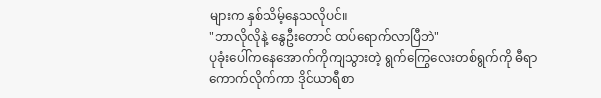များက နှစ်သိမ့်နေသလိုပင်။
"ဘာလိုလိုနဲ့ နွေဦးတောင် ထပ်ရောက်လာပြီဘဲ"
ပုခုံးပေါ်ကနေအောက်ကိုကျသွားတဲ့ ရွက်ကြွေလေးတစ်ရွက်ကို ဓီရာကောက်လိုက်ကာ ဒိုင်ယာရီစာ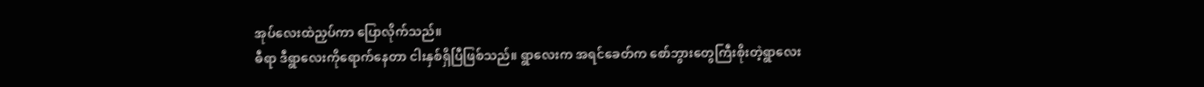အုပ်လေးထဲညှပ်ကာ ပြောလိုက်သည်။
ဓီရာ ဒီရွာလေးကိုရောက်နေတာ ငါးနှစ်ရှိပြီဖြစ်သည်။ ရွာလေးက အရင်ခေတ်က စော်ဘွားတွေကြီးစိုးတဲ့ရွာလေး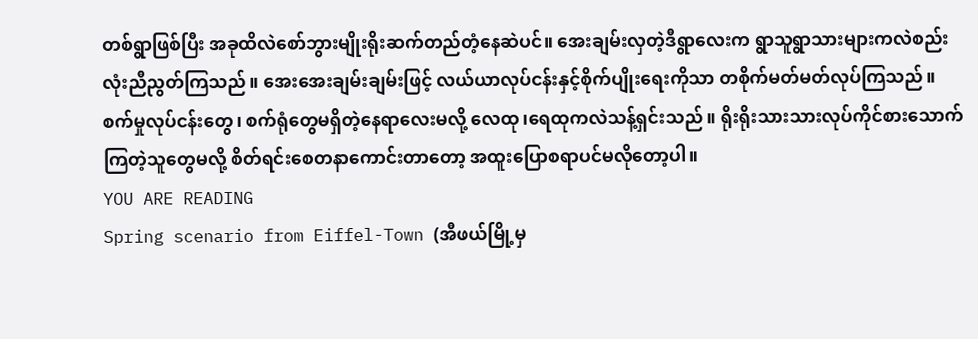တစ်ရွာဖြစ်ပြီး အခုထိလဲစော်ဘွားမျိုးရိုးဆက်တည်တံ့နေဆဲပင်။ အေးချမ်းလှတဲ့ဒီရွာလေးက ရွာသူရွာသားများကလဲစည်းလုံးညီညွတ်ကြသည်။ အေးအေးချမ်းချမ်းဖြင့် လယ်ယာလုပ်ငန်းနှင့်စိုက်ပျိုးရေးကိုသာ တစိုက်မတ်မတ်လုပ်ကြသည်။ စက်မှုလုပ်ငန်းတွေ၊ စက်ရုံတွေမရှိတဲ့နေရာလေးမလို့ လေထု၊ရေထုကလဲသန့်ရှင်းသည်။ ရိုးရိုးသားသားလုပ်ကိုင်စားသောက်ကြတဲ့သူတွေမလို့ စိတ်ရင်းစေတနာကောင်းတာတော့ အထူးပြောစရာပင်မလိုတော့ပါ။
YOU ARE READING
Spring scenario from Eiffel-Town (အီဖယ်မြို့မှ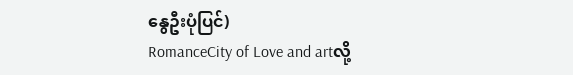နွေဦးပုံပြင်)
RomanceCity of Love and artလို့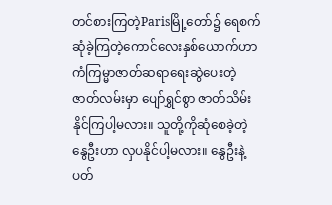တင်စားကြတဲ့Parisမြို့တော်၌ ရေစက်ဆုံခဲ့ကြတဲ့ကောင်လေးနှစ်ယောက်ဟာ ကံကြမ္မာဇာတ်ဆရာရေးဆွဲပေးတဲ့ဇာတ်လမ်းမှာ ပျော်ရွှင်စွာ ဇာတ်သိမ်းနိုင်ကြပါ့မလား။ သူတို့ကိုဆုံစေခဲ့တဲ့နွေဦးဟာ လှပနိုင်ပါ့မလား။ နွေဦးနဲ့ပတ်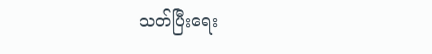သတ်ပြီးရေး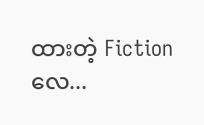ထားတဲ့ Fictionလေ...